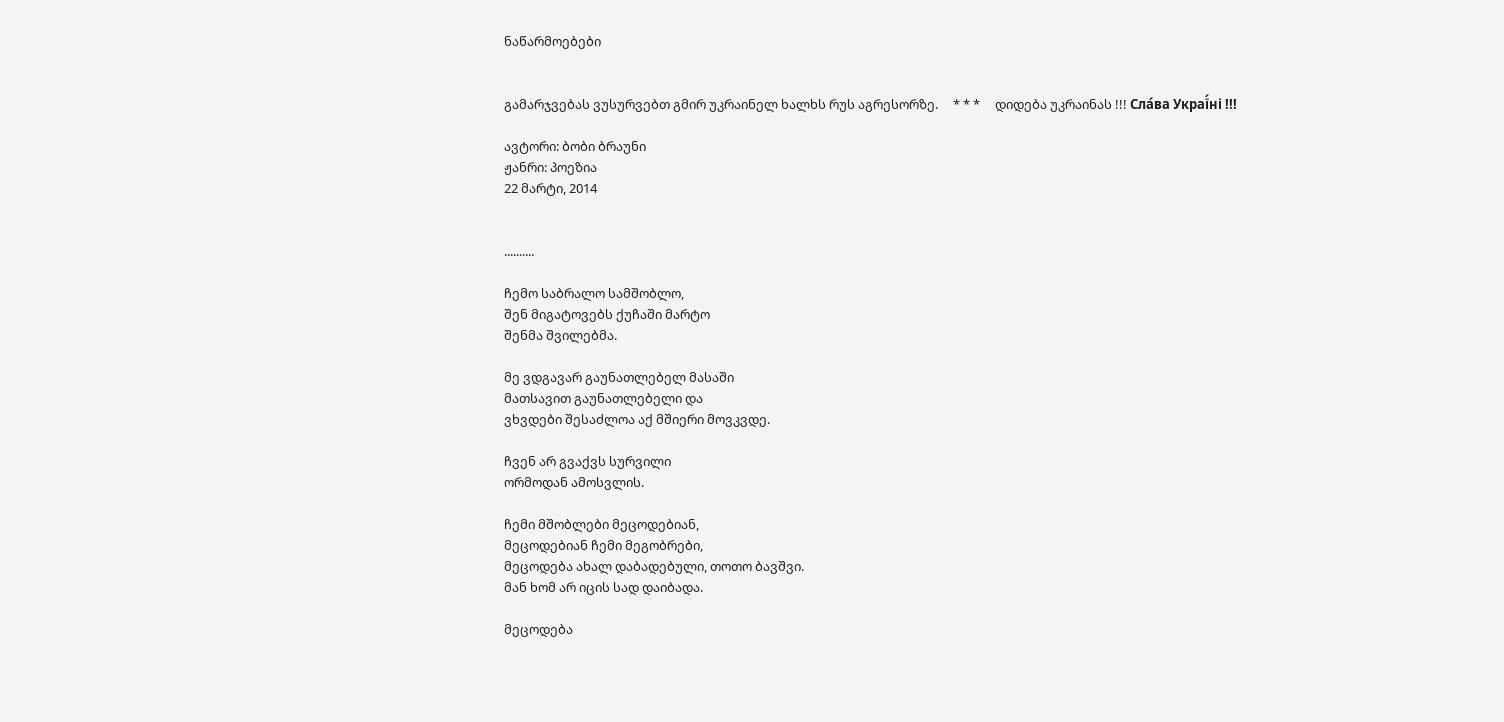ნაწარმოებები


გამარჯვებას ვუსურვებთ გმირ უკრაინელ ხალხს რუს აგრესორზე.     * * *     დიდება უკრაინას !!! Сла́ва Украї́ні !!!

ავტორი: ბობი ბრაუნი
ჟანრი: პოეზია
22 მარტი, 2014


..........

ჩემო საბრალო სამშობლო,
შენ მიგატოვებს ქუჩაში მარტო
შენმა შვილებმა.

მე ვდგავარ გაუნათლებელ მასაში
მათსავით გაუნათლებელი და
ვხვდები შესაძლოა აქ მშიერი მოვკვდე.

ჩვენ არ გვაქვს სურვილი
ორმოდან ამოსვლის.

ჩემი მშობლები მეცოდებიან,
მეცოდებიან ჩემი მეგობრები,
მეცოდება ახალ დაბადებული, თოთო ბავშვი.
მან ხომ არ იცის სად დაიბადა.

მეცოდება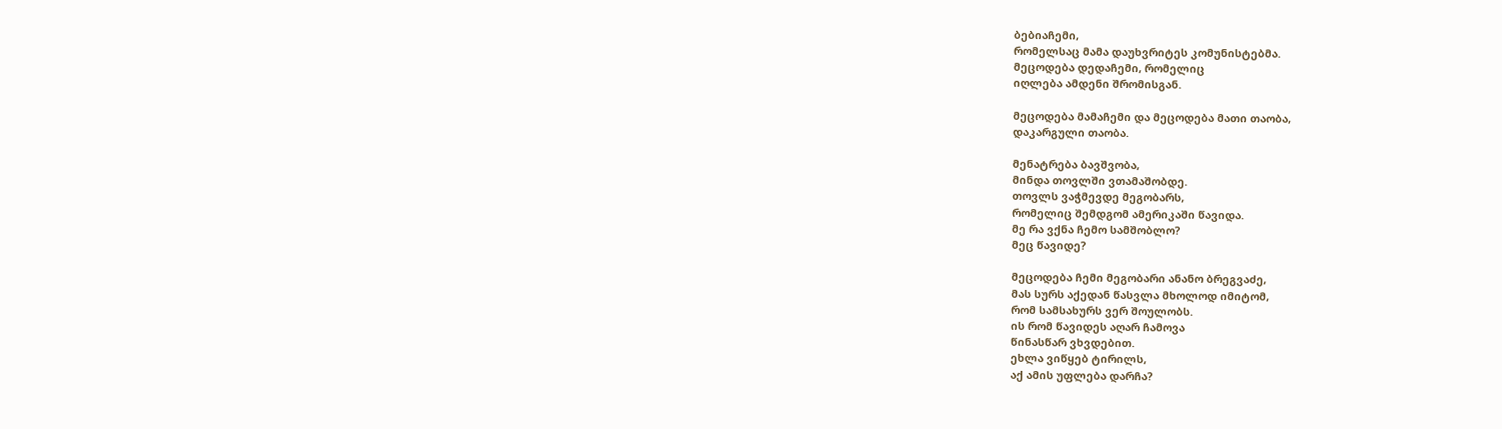ბებიაჩემი,
რომელსაც მამა დაუხვრიტეს კომუნისტებმა.
მეცოდება დედაჩემი, რომელიც
იღლება ამდენი შრომისგან.

მეცოდება მამაჩემი და მეცოდება მათი თაობა,
დაკარგული თაობა.

მენატრება ბავშვობა,
მინდა თოვლში ვთამაშობდე.
თოვლს ვაჭმევდე მეგობარს,
რომელიც შემდგომ ამერიკაში წავიდა.
მე რა ვქნა ჩემო სამშობლო?
მეც წავიდე?

მეცოდება ჩემი მეგობარი ანანო ბრეგვაძე,
მას სურს აქედან წასვლა მხოლოდ იმიტომ,
რომ სამსახურს ვერ შოულობს.
ის რომ წავიდეს აღარ ჩამოვა
წინასწარ ვხვდებით.
ეხლა ვიწყებ ტირილს,
აქ ამის უფლება დარჩა?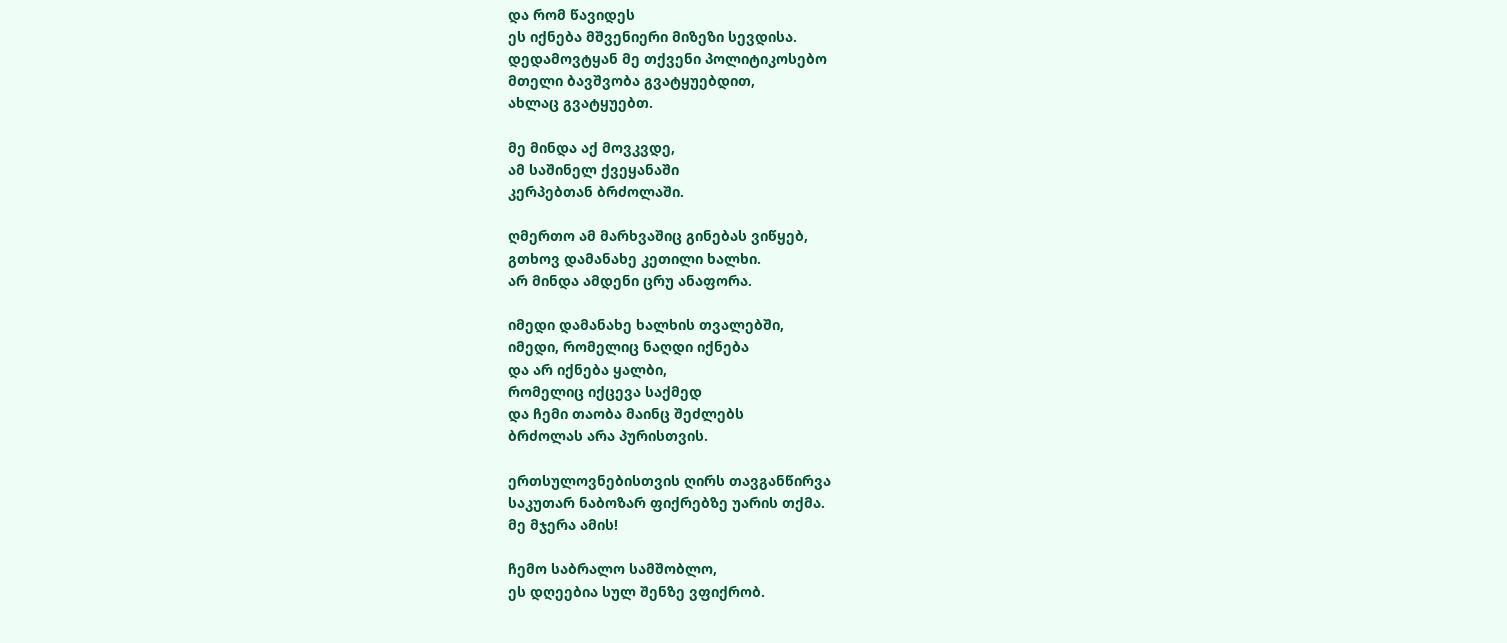და რომ წავიდეს
ეს იქნება მშვენიერი მიზეზი სევდისა.
დედამოვტყან მე თქვენი პოლიტიკოსებო
მთელი ბავშვობა გვატყუებდით,
ახლაც გვატყუებთ.

მე მინდა აქ მოვკვდე,
ამ საშინელ ქვეყანაში
კერპებთან ბრძოლაში.

ღმერთო ამ მარხვაშიც გინებას ვიწყებ,
გთხოვ დამანახე კეთილი ხალხი.
არ მინდა ამდენი ცრუ ანაფორა.

იმედი დამანახე ხალხის თვალებში,
იმედი, რომელიც ნაღდი იქნება
და არ იქნება ყალბი,
რომელიც იქცევა საქმედ
და ჩემი თაობა მაინც შეძლებს
ბრძოლას არა პურისთვის.

ერთსულოვნებისთვის ღირს თავგანწირვა
საკუთარ ნაბოზარ ფიქრებზე უარის თქმა.
მე მჯერა ამის!

ჩემო საბრალო სამშობლო,
ეს დღეებია სულ შენზე ვფიქრობ.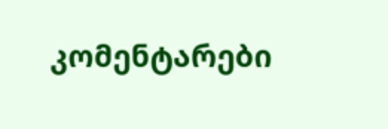კომენტარები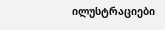ილუსტრაციები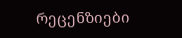რეცენზიები